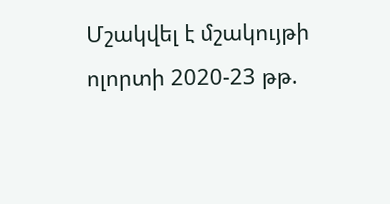Մշակվել է մշակույթի ոլորտի 2020-23 թթ.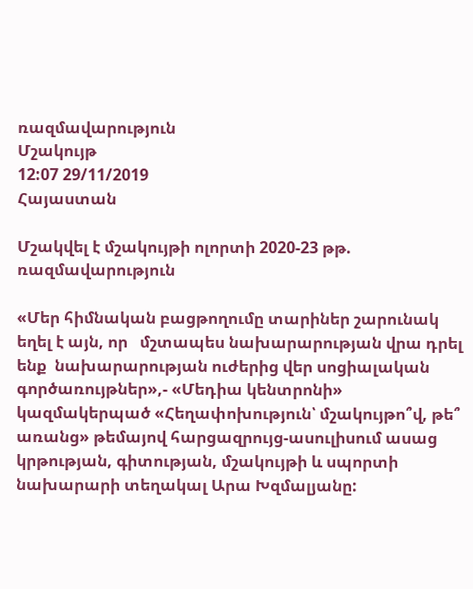ռազմավարություն
Մշակույթ
12:07 29/11/2019
Հայաստան

Մշակվել է մշակույթի ոլորտի 2020-23 թթ. ռազմավարություն

«Մեր հիմնական բացթողումը տարիներ շարունակ եղել է այն, որ   մշտապես նախարարության վրա դրել  ենք  նախարարության ուժերից վեր սոցիալական գործառույթներ»,- «Մեդիա կենտրոնի» կազմակերպած «Հեղափոխություն՝ մշակույթո՞վ, թե՞ առանց» թեմայով հարցազրույց-ասուլիսում ասաց կրթության, գիտության, մշակույթի և սպորտի նախարարի տեղակալ Արա Խզմալյանը: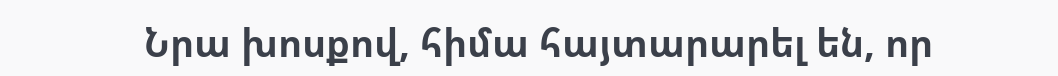Նրա խոսքով, հիմա հայտարարել են, որ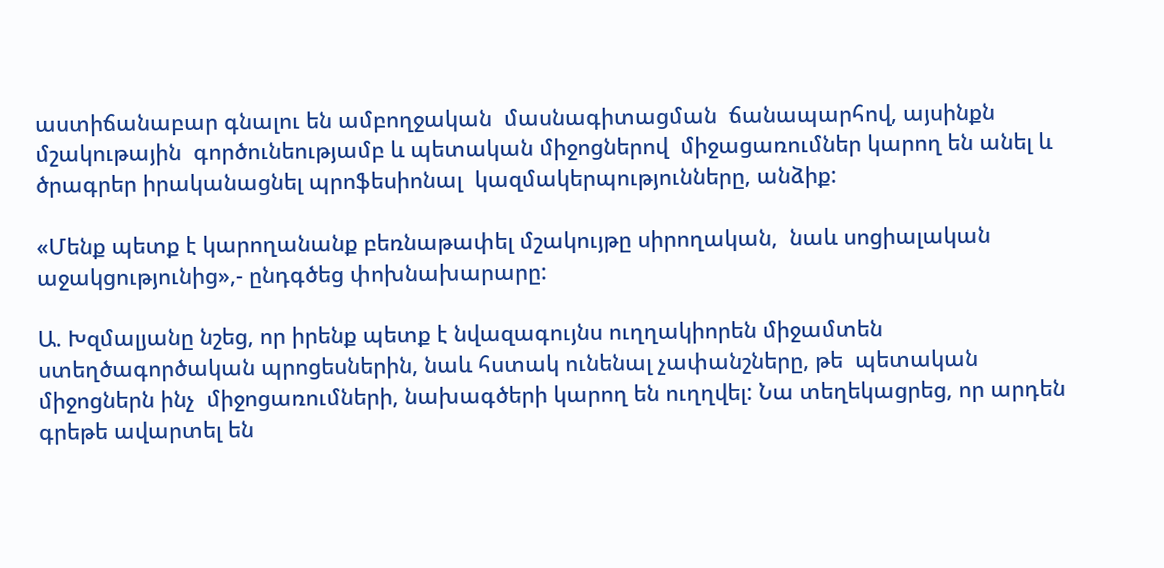աստիճանաբար գնալու են ամբողջական  մասնագիտացման  ճանապարհով, այսինքն մշակութային  գործունեությամբ և պետական միջոցներով  միջացառումներ կարող են անել և ծրագրեր իրականացնել պրոֆեսիոնալ  կազմակերպությունները, անձիք:

«Մենք պետք է կարողանանք բեռնաթափել մշակույթը սիրողական,  նաև սոցիալական աջակցությունից»,- ընդգծեց փոխնախարարը:

Ա. Խզմալյանը նշեց, որ իրենք պետք է նվազագույնս ուղղակիորեն միջամտեն  ստեղծագործական պրոցեսներին, նաև հստակ ունենալ չափանշները, թե  պետական միջոցներն ինչ  միջոցառումների, նախագծերի կարող են ուղղվել: Նա տեղեկացրեց, որ արդեն գրեթե ավարտել են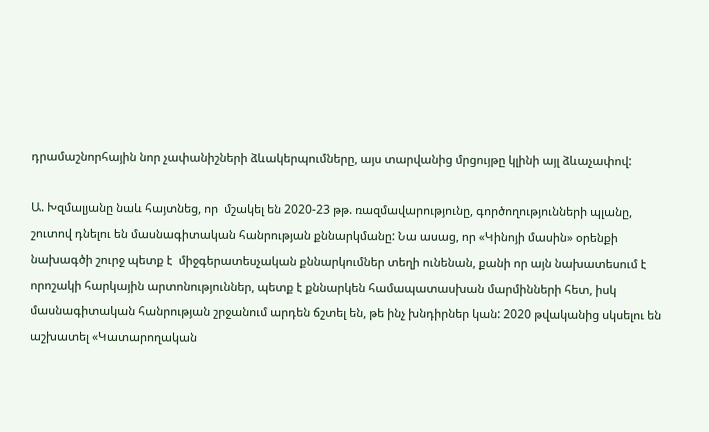դրամաշնորհային նոր չափանիշների ձևակերպումները, այս տարվանից մրցույթը կլինի այլ ձևաչափով:

Ա. Խզմալյանը նաև հայտնեց, որ  մշակել են 2020-23 թթ. ռազմավարությունը, գործողությունների պլանը, շուտով դնելու են մասնագիտական հանրության քննարկմանը: Նա ասաց, որ «Կինոյի մասին» օրենքի նախագծի շուրջ պետք է  միջգերատեսչական քննարկումներ տեղի ունենան, քանի որ այն նախատեսում է  որոշակի հարկային արտոնություններ, պետք է քննարկեն համապատասխան մարմինների հետ, իսկ մասնագիտական հանրության շրջանում արդեն ճշտել են, թե ինչ խնդիրներ կան: 2020 թվականից սկսելու են աշխատել «Կատարողական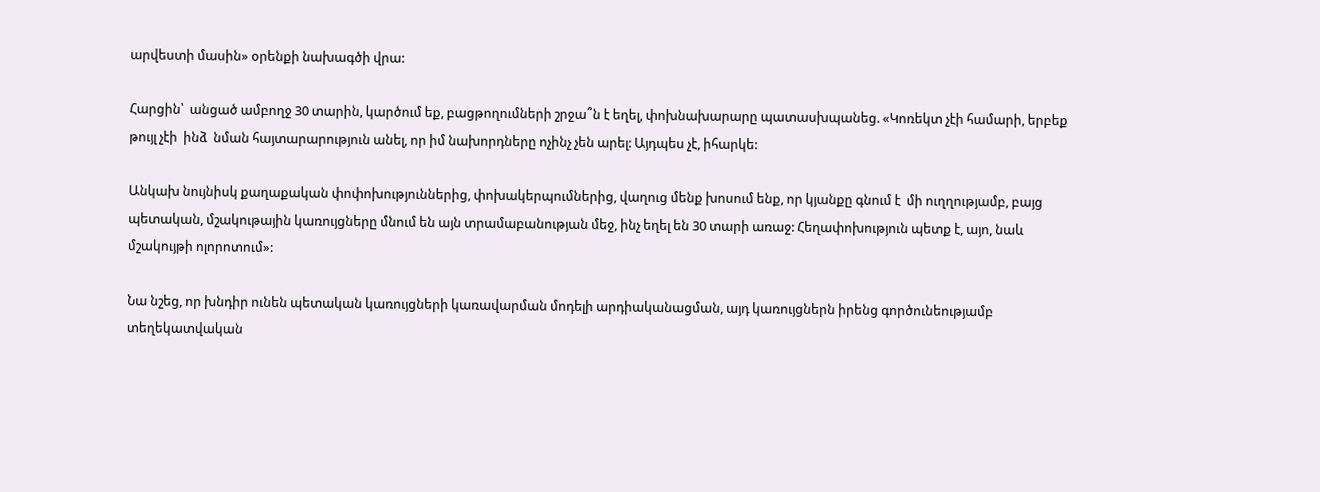արվեստի մասին» օրենքի նախագծի վրա:

Հարցին՝  անցած ամբողջ 30 տարին, կարծում եք, բացթողումների շրջա՞ն է եղել, փոխնախարարը պատասխպանեց. «Կոռեկտ չէի համարի, երբեք թույլ չէի  ինձ  նման հայտարարություն անել, որ իմ նախորդները ոչինչ չեն արել: Այդպես չէ, իհարկե:

Անկախ նույնիսկ քաղաքական փոփոխություններից, փոխակերպումներից, վաղուց մենք խոսում ենք, որ կյանքը գնում է  մի ուղղությամբ, բայց  պետական, մշակութային կառույցները մնում են այն տրամաբանության մեջ, ինչ եղել են 30 տարի առաջ: Հեղափոխություն պետք է, այո, նաև մշակույթի ոլորոտում»:

Նա նշեց, որ խնդիր ունեն պետական կառույցների կառավարման մոդելի արդիականացման, այդ կառույցներն իրենց գործունեությամբ տեղեկատվական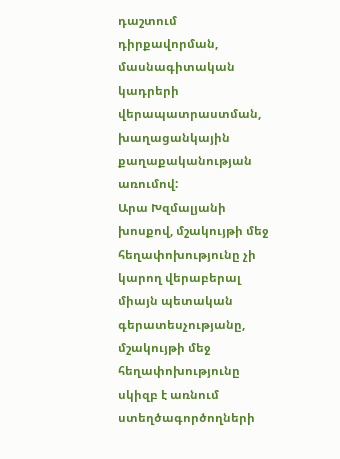դաշտում դիրքավորման,  մասնագիտական կադրերի վերապատրաստման, խաղացանկային քաղաքականության առումով:
Արա Խզմալյանի խոսքով, մշակույթի մեջ հեղափոխությունը չի կարող վերաբերալ միայն պետական գերատեսչությանը, մշակույթի մեջ հեղափոխությունը սկիզբ է առնում ստեղծագործողների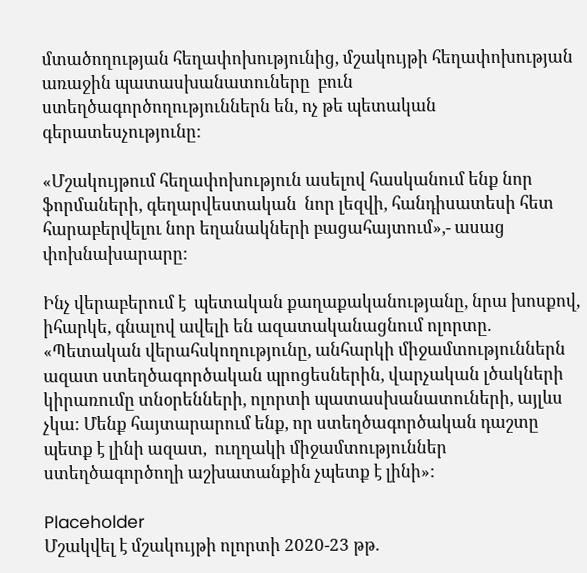մտածողության հեղափոխությունից, մշակույթի հեղափոխության առաջին պատասխանատուները  բուն ստեղծագործողություններն են, ոչ թե պետական գերատեսչությունը:

«Մշակույթում հեղափոխություն ասելով հասկանում ենք նոր ֆորմաների, գեղարվեստական  նոր լեզվի, հանդիսատեսի հետ հարաբերվելու նոր եղանակների բացահայտում»,- ասաց փոխնախարարը:

Ինչ վերաբերում է  պետական քաղաքականությանը, նրա խոսքով, իհարկե, գնալով ավելի են ազատականացնում ոլորտը. «Պետական վերահսկողությունը, անհարկի միջամտություններն ազատ ստեղծագործական պրոցեսներին, վարչական լծակների կիրառումը տնօրենների, ոլորտի պատասխանատուների, այլևս չկա: Մենք հայտարարում ենք, որ ստեղծագործական դաշտը պետք է լինի ազատ,  ուղղակի միջամտություններ ստեղծագործողի աշխատանքին չպետք է լինի»:

Placeholder
Մշակվել է մշակույթի ոլորտի 2020-23 թթ.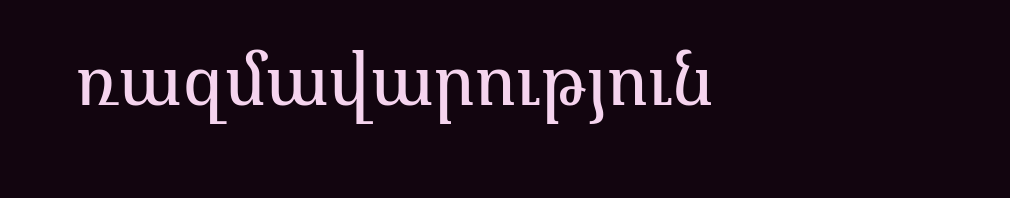ռազմավարություն